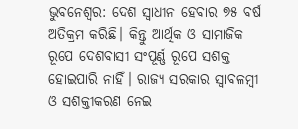ଭୁବନେଶ୍ବର: ଦେଶ ସ୍ବାଧୀନ ହେବାର ୭୫ ବର୍ଷ ଅତିକ୍ରମ କରିଛି। କିନ୍ତୁ ଆର୍ଥିକ ଓ ସାମାଜିକ ରୂପେ ଦେଶବାସୀ ସଂପୂର୍ଣ୍ଣ ରୂପେ ସଶକ୍ତ ହୋଇପାରି ନାହିଁ। ରାଜ୍ୟ ସରକାର ସ୍ବାବଳମ୍ବୀ ଓ ସଶକ୍ତୀକରଣ ନେଇ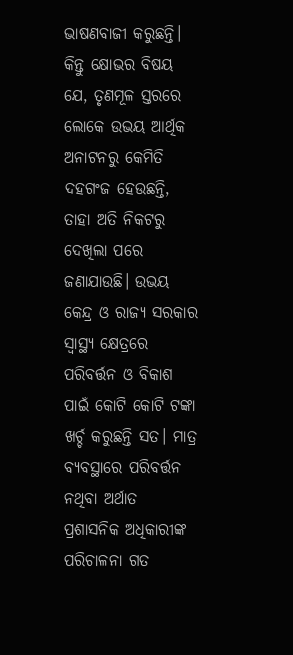ଭାଷଣବାଜୀ କରୁଛନ୍ତି। କିନ୍ତୁ କ୍ଷୋଭର ବିଷୟ ଯେ, ତୃଣମୂଳ ସ୍ତରରେ ଲୋକେ ଉଭୟ ଆର୍ଥିକ ଅନାଟନରୁ କେମିତି ଦହଗଂଜ ହେଉଛନ୍ତି, ତାହା ଅତି ନିକଟରୁ ଦେଖିଲା ପରେ ଜଣାଯାଉଛି। ଉଭୟ କେନ୍ଦ୍ର ଓ ରାଜ୍ୟ ସରକାର ସ୍ବାସ୍ଥ୍ୟ କ୍ଷେତ୍ରରେ ପରିବର୍ତ୍ତନ ଓ ବିକାଶ ପାଇଁ କୋଟି କୋଟି ଟଙ୍କା ଖର୍ଚ୍ଚ କରୁଛନ୍ତି ସତ। ମାତ୍ର ବ୍ୟବସ୍ଥାରେ ପରିବର୍ତ୍ତନ ନଥିବା ଅର୍ଥାତ ପ୍ରଶାସନିକ ଅଧିକାରୀଙ୍କ ପରିଚାଳନା ଗତ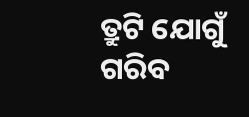ତ୍ରୁଟି ଯୋଗୁଁ ଗରିବ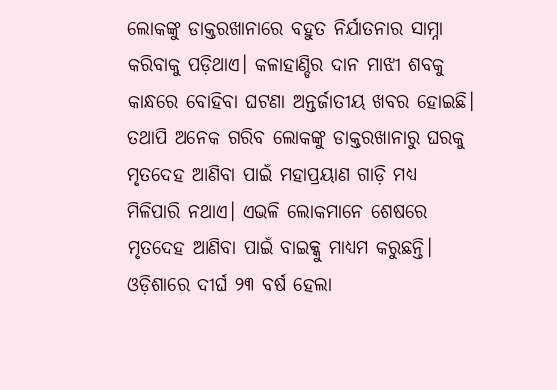ଲୋକଙ୍କୁ ଡାକ୍ତରଖାନାରେ ବହୁତ ନିର୍ଯାତନାର ସାମ୍ନା କରିବାକୁ ପଡ଼ିଥାଏ। କଳାହାଣ୍ଡିର ଦାନ ମାଝୀ ଶବକୁ କାନ୍ଧରେ ବୋହିବା ଘଟଣା ଅନ୍ତର୍ଜାତୀୟ ଖବର ହୋଇଛି। ତଥାପି ଅନେକ ଗରିବ ଲୋକଙ୍କୁ ଡାକ୍ତରଖାନାରୁ ଘରକୁ ମୃତଦେହ ଆଣିବା ପାଇଁ ମହାପ୍ରୟାଣ ଗାଡ଼ି ମଧ୍ୟ ମିଳିପାରି ନଥାଏ। ଏଭଳି ଲୋକମାନେ ଶେଷରେ ମୃତଦେହ ଆଣିବା ପାଇଁ ବାଇକ୍କୁ ମାଧ୍ୟମ କରୁଛନ୍ତି।
ଓଡ଼ିଶାରେ ଦୀର୍ଘ ୨୩ ବର୍ଷ ହେଲା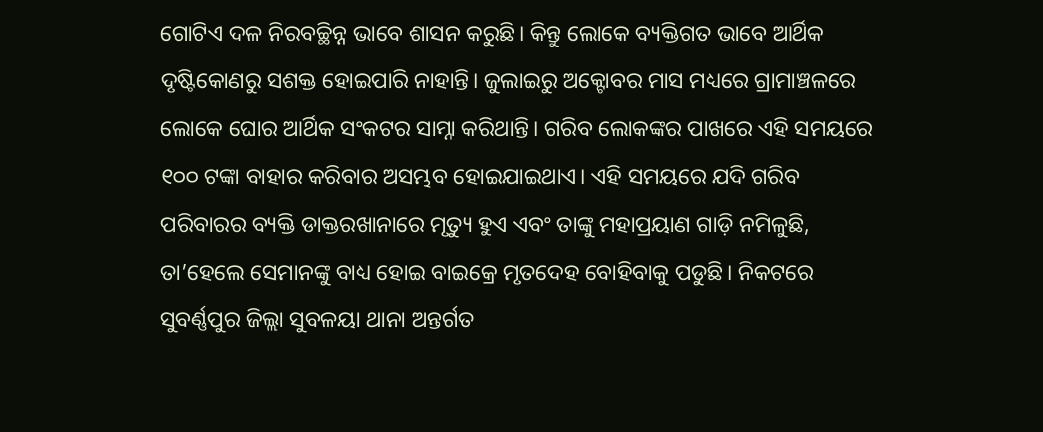ଗୋଟିଏ ଦଳ ନିରବଚ୍ଛିନ୍ନ ଭାବେ ଶାସନ କରୁଛି। କିନ୍ତୁ ଲୋକେ ବ୍ୟକ୍ତିଗତ ଭାବେ ଆର୍ଥିକ ଦୃଷ୍ଟିକୋଣରୁ ସଶକ୍ତ ହୋଇପାରି ନାହାନ୍ତି। ଜୁଲାଇରୁ ଅକ୍ଟୋବର ମାସ ମଧ୍ୟରେ ଗ୍ରାମାଞ୍ଚଳରେ ଲୋକେ ଘୋର ଆର୍ଥିକ ସଂକଟର ସାମ୍ନା କରିଥାନ୍ତି। ଗରିବ ଲୋକଙ୍କର ପାଖରେ ଏହି ସମୟରେ ୧୦୦ ଟଙ୍କା ବାହାର କରିବାର ଅସମ୍ଭବ ହୋଇଯାଇଥାଏ। ଏହି ସମୟରେ ଯଦି ଗରିବ ପରିବାରର ବ୍ୟକ୍ତି ଡାକ୍ତରଖାନାରେ ମୃତ୍ୟୁ ହୁଏ ଏବଂ ତାଙ୍କୁ ମହାପ୍ରୟାଣ ଗାଡ଼ି ନମିଳୁଛି, ତା’ହେଲେ ସେମାନଙ୍କୁ ବାଧ୍ୟ ହୋଇ ବାଇକ୍ରେ ମୃତଦେହ ବୋହିବାକୁ ପଡୁଛି। ନିକଟରେ ସୁବର୍ଣ୍ଣପୁର ଜିଲ୍ଲା ସୁବଳୟା ଥାନା ଅନ୍ତର୍ଗତ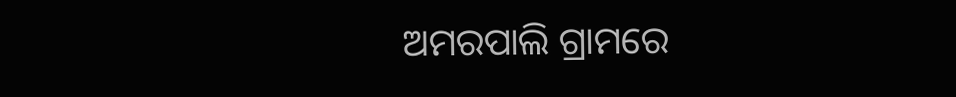ଅମରପାଲି ଗ୍ରାମରେ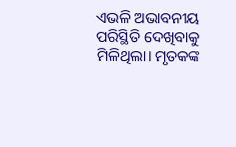ଏଭଳି ଅଭାବନୀୟ ପରିସ୍ଥିତି ଦେଖିବାକୁ ମିଳିଥିଲା। ମୃତକଙ୍କ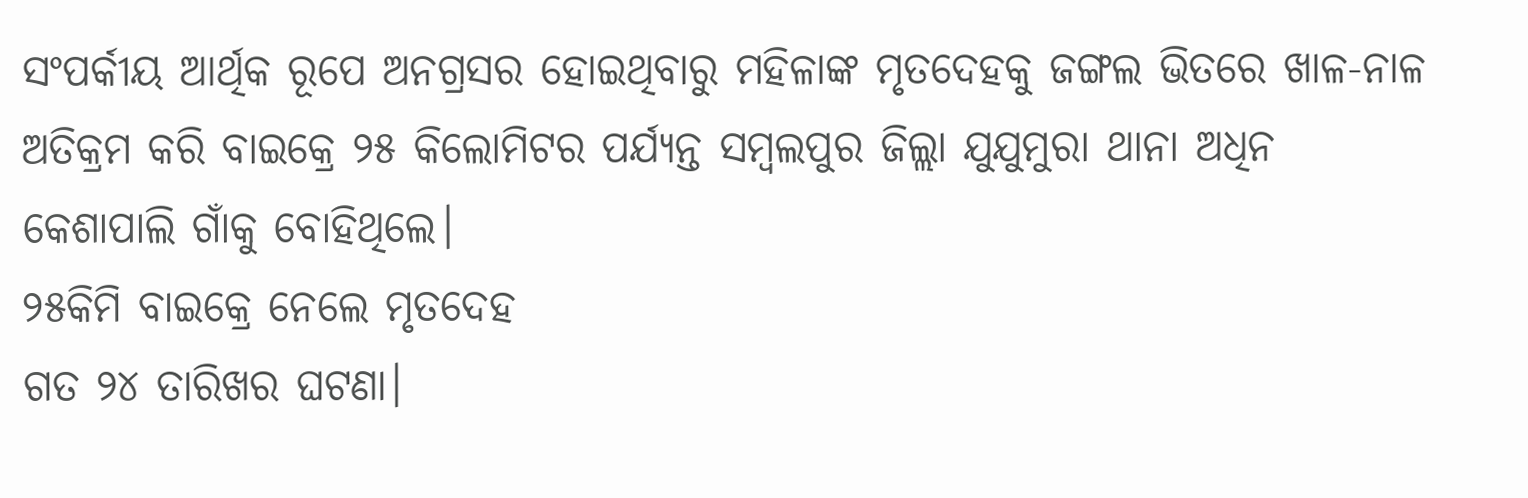ସଂପର୍କୀୟ ଆର୍ଥିକ ରୂପେ ଅନଗ୍ରସର ହୋଇଥିବାରୁ ମହିଳାଙ୍କ ମୃତଦେହକୁ ଜଙ୍ଗଲ ଭିତରେ ଖାଳ-ନାଳ ଅତିକ୍ରମ କରି ବାଇକ୍ରେ ୨୫ କିଲୋମିଟର ପର୍ଯ୍ୟନ୍ତ ସମ୍ବଲପୁର ଜିଲ୍ଲା ଯୁଯୁମୁରା ଥାନା ଅଧିନ କେଶାପାଲି ଗାଁକୁ ବୋହିଥିଲେ।
୨୫କିମି ବାଇକ୍ରେ ନେଲେ ମୃତଦେହ
ଗତ ୨୪ ତାରିଖର ଘଟଣା।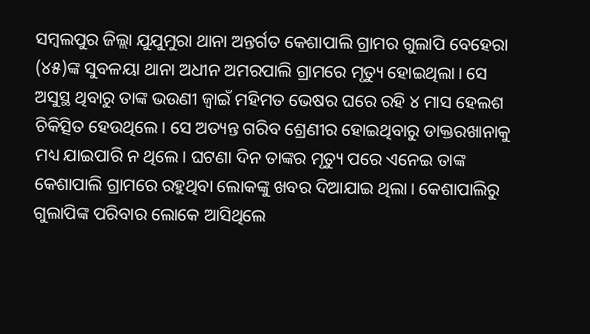ସମ୍ବଲପୁର ଜିଲ୍ଲା ଯୁଯୁମୁରା ଥାନା ଅନ୍ତର୍ଗତ କେଶାପାଲି ଗ୍ରାମର ଗୁଲାପି ବେହେରା (୪୫)ଙ୍କ ସୁବଳୟା ଥାନା ଅଧୀନ ଅମରପାଲି ଗ୍ରାମରେ ମୃତ୍ୟୁ ହୋଇଥିଲା। ସେ ଅସୁସ୍ଥ ଥିବାରୁ ତାଙ୍କ ଭଉଣୀ ଜ୍ବାଇଁ ମହିମତ ଭେଷର ଘରେ ରହି ୪ ମାସ ହେଲଶ ଚିକିତ୍ସିତ ହେଉଥିଲେ। ସେ ଅତ୍ୟନ୍ତ ଗରିବ ଶ୍ରେଣୀର ହୋଇଥିବାରୁ ଡାକ୍ତରଖାନାକୁ ମଧ୍ୟ ଯାଇପାରି ନ ଥିଲେ। ଘଟଣା ଦିନ ତାଙ୍କର ମୃତ୍ୟୁ ପରେ ଏନେଇ ତାଙ୍କ କେଶାପାଲି ଗ୍ରାମରେ ରହୁଥିବା ଲୋକଙ୍କୁ ଖବର ଦିଆଯାଇ ଥିଲା। କେଶାପାଲିରୁ ଗୁଲାପିଙ୍କ ପରିବାର ଲୋକେ ଆସିଥିଲେ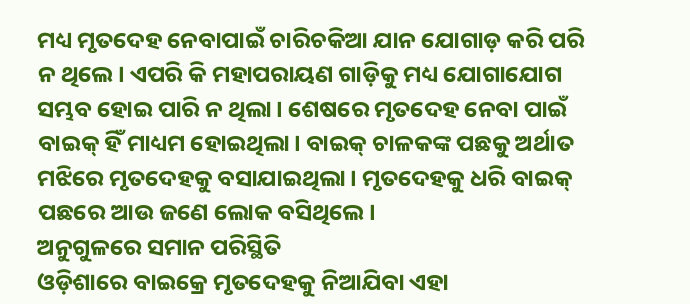ମଧ୍ୟ ମୃତଦେହ ନେବାପାଇଁ ଚାରିଚକିଆ ଯାନ ଯୋଗାଡ଼ କରି ପରି ନ ଥିଲେ। ଏପରି କି ମହାପରାୟଣ ଗାଡ଼ିକୁ ମଧ୍ୟ ଯୋଗାଯୋଗ ସମ୍ଭବ ହୋଇ ପାରି ନ ଥିଲା। ଶେଷରେ ମୃତଦେହ ନେବା ପାଇଁ ବାଇକ୍ ହିଁ ମାଧ୍ୟମ ହୋଇଥିଲା। ବାଇକ୍ ଚାଳକଙ୍କ ପଛକୁ ଅର୍ଥାତ ମଝିରେ ମୃତଦେହକୁ ବସାଯାଇଥିଲା। ମୃତଦେହକୁ ଧରି ବାଇକ୍ ପଛରେ ଆଉ ଜଣେ ଲୋକ ବସିଥିଲେ।
ଅନୁଗୁଳରେ ସମାନ ପରିସ୍ଥିତି
ଓଡ଼ିଶାରେ ବାଇକ୍ରେ ମୃତଦେହକୁ ନିଆଯିବା ଏହା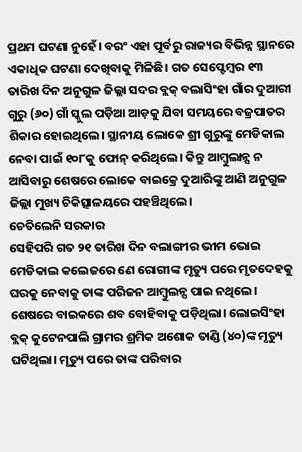ପ୍ରଥମ ଘଟଣା ନୁହେଁ। ବରଂ ଏହା ପୂର୍ବରୁ ରାଜ୍ୟର ବିଭିନ୍ନ ସ୍ଥାନରେ ଏକାଧିକ ଘଟଣା ଦେଖିବାକୁ ମିଳିଛି। ଗତ ସେପ୍ଟେମ୍ବର ୧୩ ତାରିଖ ଦିନ ଅନୁଗୁଳ ଜିଲ୍ଲା ସଦର ବ୍ଲକ୍ ବଲାସିଂହା ଗାଁର ଦୁଆରୀ ଗୁରୁ (୬୦) ଗାଁ ସ୍କୁଲ ପଡ଼ିଆ ଆଡ଼କୁ ଯିବା ସମୟରେ ବଜ୍ରପାତର ଶିକାର ହୋଇଥିଲେ। ସ୍ଥାନୀୟ ଲୋକେ ଶ୍ରୀ ଗୁରୁଙ୍କୁ ମେଡିକାଲ ନେବା ପାଇଁ ୧୦୮କୁ ଫୋନ୍ କରିଥିଲେ। କିନ୍ତୁ ଆମ୍ବୁଲାନ୍ସ ନ ଆସିବାରୁ ଶେଷରେ ଲୋକେ ବାଇକ୍ରେ ଦୁଆରିଙ୍କୁ ଆଣି ଅନୁଗୁଳ ଜିଲ୍ଲା ମୁଖ୍ୟ ଚିକିତ୍ସାଳୟରେ ପହଞ୍ଚିଥିଲେ।
ଚେତିଲେନି ସରକାର
ସେହିପରି ଗତ ୨୧ ତାରିଖ ଦିନ ବଲାଙ୍ଗୀର ଭୀମ ଭୋଇ ମେଡିକାଲ କଲେଜରେ ଣେ ରୋଗୀଙ୍କ ମୃତ୍ୟୁ ପରେ ମୃତଦେହକୁ ଘରକୁ ନେବାକୁ ତାଙ୍କ ପରିଜନ ଆମ୍ବୁଲନ୍ସ ପାଇ ନଥିଲେ। ଶେଷରେ ବାଇକରେ ଶବ ବୋହିବାକୁ ପଡ଼ିଥିଲା। ଲୋଇସିଂହା ବ୍ଲକ୍ କୁଟେନପାଲି ଗ୍ରାମର ଶ୍ରମିକ ଅଶୋକ ତାଣ୍ଡି (୪୦)ଙ୍କ ମୃତ୍ୟୁ ଘଟିଥିଲା। ମୃତ୍ୟୁ ପରେ ତାଙ୍କ ପରିବାର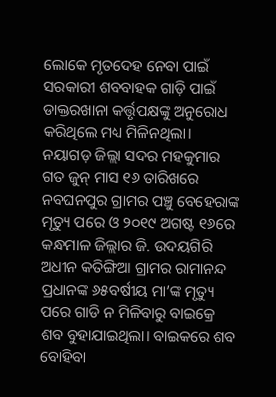ଲୋକେ ମୃତଦେହ ନେବା ପାଇଁ ସରକାରୀ ଶବବାହକ ଗାଡ଼ି ପାଇଁ ଡାକ୍ତରଖାନା କର୍ତ୍ତୃପକ୍ଷଙ୍କୁ ଅନୁରୋଧ କରିଥିଲେ ମଧ୍ୟ ମିଳିନଥିଲା। ନୟାଗଡ଼ ଜିଲ୍ଲା ସଦର ମହକୁମାର ଗତ ଜୁନ୍ ମାସ ୧୬ ତାରିଖରେ ନବଘନପୁର ଗ୍ରାମର ପଞ୍ଚୁ ବେହେରାଙ୍କ ମୃତ୍ୟୁ ପରେ ଓ ୨୦୧୯ ଅଗଷ୍ଟ ୧୬ରେ କନ୍ଧମାଳ ଜିଲ୍ଲାର ଜି. ଉଦୟଗିରି ଅଧୀନ କତିଙ୍ଗିଆ ଗ୍ରାମର ରାମାନନ୍ଦ ପ୍ରଧାନଙ୍କ ୬୫ବର୍ଷୀୟ ମା’ଙ୍କ ମୃତ୍ୟୁ ପରେ ଗାଡି ନ ମିଳିବାରୁ ବାଇକ୍ରେ ଶବ ବୁହାଯାଇଥିଲା। ବାଇକରେ ଶବ ବୋହିବା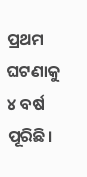ପ୍ରଥମ ଘଟଣାକୁ ୪ ବର୍ଷ ପୂରିଛି।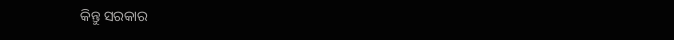କିନ୍ତୁ ସରକାର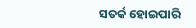ସତର୍କ ହୋଇପାରି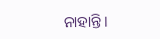ନାହାନ୍ତି।